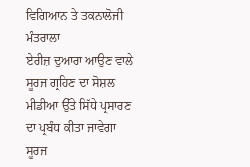ਵਿਗਿਆਨ ਤੇ ਤਕਨਾਲੋਜੀ ਮੰਤਰਾਲਾ
ਏਰੀਜ਼ ਦੁਆਰਾ ਆਉਣ ਵਾਲੇ ਸੂਰਜ ਗ੍ਰਹਿਣ ਦਾ ਸੋਸ਼ਲ ਮੀਡੀਆ ਉੱਤੇ ਸਿੱਧੇ ਪ੍ਰਸਾਰਣ ਦਾ ਪ੍ਰਬੰਧ ਕੀਤਾ ਜਾਵੇਗਾ
ਸੂਰਜ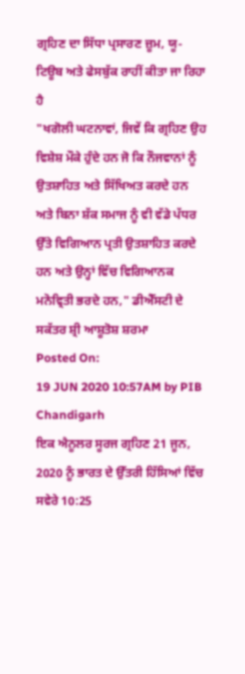ਗ੍ਰਹਿਣ ਦਾ ਸਿੱਧਾ ਪ੍ਰਸਾਰਣ ਜ਼ੂਮ, ਯੂ-ਟਿਊਬ ਅਤੇ ਫੇਸਬੁੱਕ ਰਾਹੀਂ ਕੀਤਾ ਜਾ ਰਿਹਾ ਹੈ
"ਖਗੋਲੀ ਘਟਨਾਵਾਂ, ਜਿਵੇਂ ਕਿ ਗ੍ਰਹਿਣ ਉਹ ਵਿਸ਼ੇਸ਼ ਮੌਕੇ ਹੁੰਦੇ ਹਨ ਜੋ ਕਿ ਨੌਜਵਾਨਾਂ ਨੂੰ ਉਤਸ਼ਾਹਿਤ ਅਤੇ ਸਿੱਖਿਅਤ ਕਰਦੇ ਹਨ ਅਤੇ ਬਿਨਾ ਸ਼ੱਕ ਸਮਾਜ ਨੂੰ ਵੀ ਵੱਡੇ ਪੱਧਰ ਉੱਤੇ ਵਿਗਿਆਨ ਪ੍ਰਤੀ ਉਤਸ਼ਾਹਿਤ ਕਰਦੇ ਹਨ ਅਤੇ ਉਨ੍ਹਾਂ ਵਿੱਚ ਵਿਗਿਆਨਕ ਮਨੋਵ੍ਰਿਤੀ ਭਰਦੇ ਹਨ," ਡੀਐੱਸਟੀ ਦੇ ਸਕੱਤਰ ਸ਼੍ਰੀ ਆਸ਼ੂਤੋਸ਼ ਸ਼ਰਮਾ
Posted On:
19 JUN 2020 10:57AM by PIB Chandigarh
ਇਕ ਐਨੂਲਰ ਸੂਰਜ ਗ੍ਰਹਿਣ 21 ਜੂਨ, 2020 ਨੂੰ ਭਾਰਤ ਦੇ ਉੱਤਰੀ ਹਿੱਸਿਆਂ ਵਿੱਚ ਸਵੇਰੇ 10:25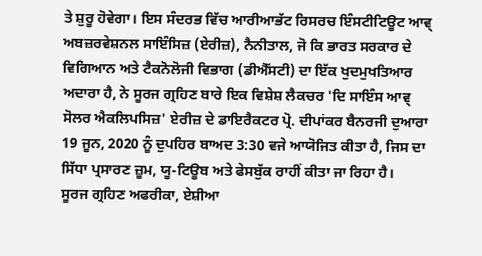ਤੇ ਸ਼ੁਰੂ ਹੋਵੇਗਾ। ਇਸ ਸੰਦਰਭ ਵਿੱਚ ਆਰੀਆਭੱਟ ਰਿਸਰਚ ਇੰਸਟੀਟਿਊਟ ਆਵ੍ ਅਬਜ਼ਰਵੇਸ਼ਨਲ ਸਾਇੰਸਿਜ਼ (ਏਰੀਜ਼), ਨੈਨੀਤਾਲ, ਜੋ ਕਿ ਭਾਰਤ ਸਰਕਾਰ ਦੇ ਵਿਗਿਆਨ ਅਤੇ ਟੈਕਨੋਲੋਜੀ ਵਿਭਾਗ (ਡੀਐੱਸਟੀ) ਦਾ ਇੱਕ ਖੁਦਮੁਖਤਿਆਰ ਅਦਾਰਾ ਹੈ, ਨੇ ਸੂਰਜ ਗ੍ਰਹਿਣ ਬਾਰੇ ਇਕ ਵਿਸ਼ੇਸ਼ ਲੈਕਚਰ 'ਦਿ ਸਾਇੰਸ ਆਵ੍ ਸੋਲਰ ਐਕਲਿਪਸਿਜ਼' ਏਰੀਜ਼ ਦੇ ਡਾਇਰੈਕਟਰ ਪ੍ਰੋ. ਦੀਪਾਂਕਰ ਬੈਨਰਜੀ ਦੁਆਰਾ 19 ਜੂਨ, 2020 ਨੂੰ ਦੁਪਹਿਰ ਬਾਅਦ 3:30 ਵਜੇ ਆਯੋਜਿਤ ਕੀਤਾ ਹੈ, ਜਿਸ ਦਾ ਸਿੱਧਾ ਪ੍ਰਸਾਰਣ ਜ਼ੂਮ, ਯੂ-ਟਿਊਬ ਅਤੇ ਫੇਸਬੁੱਕ ਰਾਹੀਂ ਕੀਤਾ ਜਾ ਰਿਹਾ ਹੈ।
ਸੂਰਜ ਗ੍ਰਹਿਣ ਅਫਰੀਕਾ, ਏਸ਼ੀਆ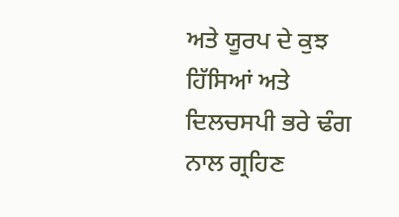ਅਤੇ ਯੂਰਪ ਦੇ ਕੁਝ ਹਿੱਸਿਆਂ ਅਤੇ ਦਿਲਚਸਪੀ ਭਰੇ ਢੰਗ ਨਾਲ ਗ੍ਰਹਿਣ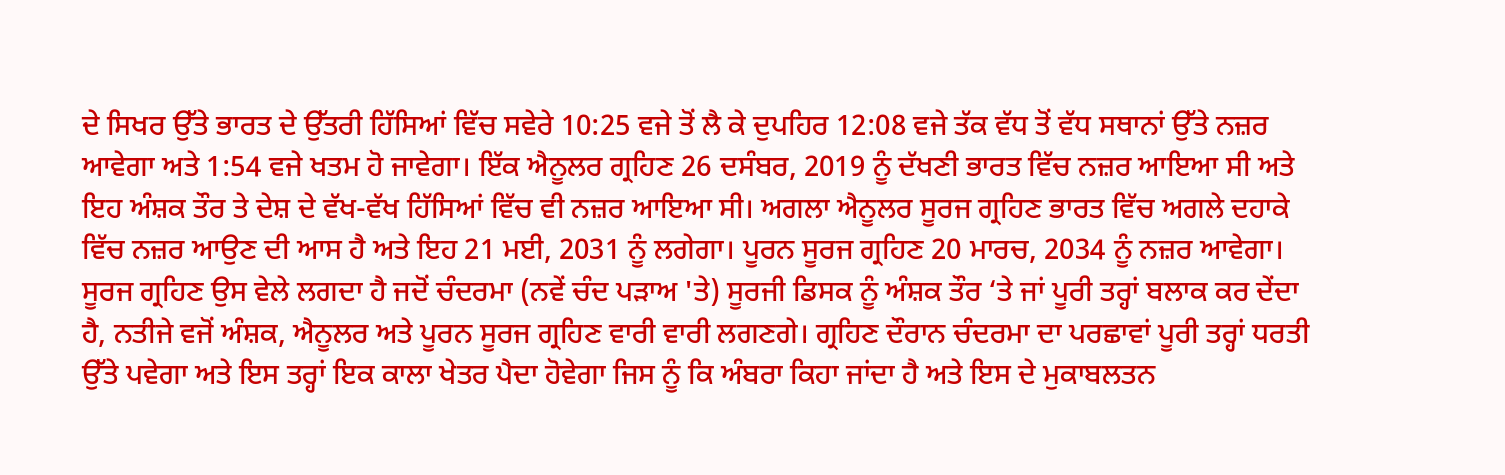ਦੇ ਸਿਖਰ ਉੱਤੇ ਭਾਰਤ ਦੇ ਉੱਤਰੀ ਹਿੱਸਿਆਂ ਵਿੱਚ ਸਵੇਰੇ 10:25 ਵਜੇ ਤੋਂ ਲੈ ਕੇ ਦੁਪਹਿਰ 12:08 ਵਜੇ ਤੱਕ ਵੱਧ ਤੋਂ ਵੱਧ ਸਥਾਨਾਂ ਉੱਤੇ ਨਜ਼ਰ ਆਵੇਗਾ ਅਤੇ 1:54 ਵਜੇ ਖਤਮ ਹੋ ਜਾਵੇਗਾ। ਇੱਕ ਐਨੂਲਰ ਗ੍ਰਹਿਣ 26 ਦਸੰਬਰ, 2019 ਨੂੰ ਦੱਖਣੀ ਭਾਰਤ ਵਿੱਚ ਨਜ਼ਰ ਆਇਆ ਸੀ ਅਤੇ ਇਹ ਅੰਸ਼ਕ ਤੌਰ ਤੇ ਦੇਸ਼ ਦੇ ਵੱਖ-ਵੱਖ ਹਿੱਸਿਆਂ ਵਿੱਚ ਵੀ ਨਜ਼ਰ ਆਇਆ ਸੀ। ਅਗਲਾ ਐਨੂਲਰ ਸੂਰਜ ਗ੍ਰਹਿਣ ਭਾਰਤ ਵਿੱਚ ਅਗਲੇ ਦਹਾਕੇ ਵਿੱਚ ਨਜ਼ਰ ਆਉਣ ਦੀ ਆਸ ਹੈ ਅਤੇ ਇਹ 21 ਮਈ, 2031 ਨੂੰ ਲਗੇਗਾ। ਪੂਰਨ ਸੂਰਜ ਗ੍ਰਹਿਣ 20 ਮਾਰਚ, 2034 ਨੂੰ ਨਜ਼ਰ ਆਵੇਗਾ।
ਸੂਰਜ ਗ੍ਰਹਿਣ ਉਸ ਵੇਲੇ ਲਗਦਾ ਹੈ ਜਦੋਂ ਚੰਦਰਮਾ (ਨਵੇਂ ਚੰਦ ਪੜਾਅ 'ਤੇ) ਸੂਰਜੀ ਡਿਸਕ ਨੂੰ ਅੰਸ਼ਕ ਤੌਰ ‘ਤੇ ਜਾਂ ਪੂਰੀ ਤਰ੍ਹਾਂ ਬਲਾਕ ਕਰ ਦੇਂਦਾ ਹੈ, ਨਤੀਜੇ ਵਜੋਂ ਅੰਸ਼ਕ, ਐਨੂਲਰ ਅਤੇ ਪੂਰਨ ਸੂਰਜ ਗ੍ਰਹਿਣ ਵਾਰੀ ਵਾਰੀ ਲਗਣਗੇ। ਗ੍ਰਹਿਣ ਦੌਰਾਨ ਚੰਦਰਮਾ ਦਾ ਪਰਛਾਵਾਂ ਪੂਰੀ ਤਰ੍ਹਾਂ ਧਰਤੀ ਉੱਤੇ ਪਵੇਗਾ ਅਤੇ ਇਸ ਤਰ੍ਹਾਂ ਇਕ ਕਾਲਾ ਖੇਤਰ ਪੈਦਾ ਹੋਵੇਗਾ ਜਿਸ ਨੂੰ ਕਿ ਅੰਬਰਾ ਕਿਹਾ ਜਾਂਦਾ ਹੈ ਅਤੇ ਇਸ ਦੇ ਮੁਕਾਬਲਤਨ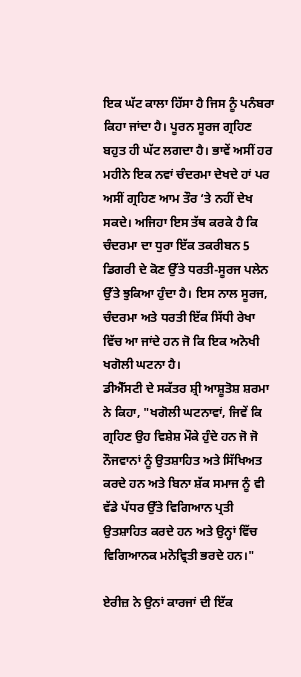ਇਕ ਘੱਟ ਕਾਲਾ ਹਿੱਸਾ ਹੈ ਜਿਸ ਨੂੰ ਪਨੰਬਰਾ ਕਿਹਾ ਜਾਂਦਾ ਹੈ। ਪੂਰਨ ਸੂਰਜ ਗ੍ਰਹਿਣ ਬਹੁਤ ਹੀ ਘੱਟ ਲਗਦਾ ਹੈ। ਭਾਵੇਂ ਅਸੀਂ ਹਰ ਮਹੀਨੇ ਇਕ ਨਵਾਂ ਚੰਦਰਮਾ ਦੇਖਦੇ ਹਾਂ ਪਰ ਅਸੀਂ ਗ੍ਰਹਿਣ ਆਮ ਤੌਰ ‘ਤੇ ਨਹੀਂ ਦੇਖ ਸਕਦੇ। ਅਜਿਹਾ ਇਸ ਤੱਥ ਕਰਕੇ ਹੈ ਕਿ ਚੰਦਰਮਾ ਦਾ ਧੁਰਾ ਇੱਕ ਤਕਰੀਬਨ 5 ਡਿਗਰੀ ਦੇ ਕੋਣ ਉੱਤੇ ਧਰਤੀ-ਸੂਰਜ ਪਲੇਨ ਉੱਤੇ ਝੁਕਿਆ ਹੁੰਦਾ ਹੈ। ਇਸ ਨਾਲ ਸੂਰਜ, ਚੰਦਰਮਾ ਅਤੇ ਧਰਤੀ ਇੱਕ ਸਿੱਧੀ ਰੇਖਾ ਵਿੱਚ ਆ ਜਾਂਦੇ ਹਨ ਜੋ ਕਿ ਇਕ ਅਨੋਖੀ ਖਗੋਲੀ ਘਟਨਾ ਹੈ।
ਡੀਐੱਸਟੀ ਦੇ ਸਕੱਤਰ ਸ਼੍ਰੀ ਆਸ਼ੂਤੋਸ਼ ਸ਼ਰਮਾ ਨੇ ਕਿਹਾ, "ਖਗੋਲੀ ਘਟਨਾਵਾਂ, ਜਿਵੇਂ ਕਿ ਗ੍ਰਹਿਣ ਉਹ ਵਿਸ਼ੇਸ਼ ਮੌਕੇ ਹੁੰਦੇ ਹਨ ਜੋ ਜੋ ਨੌਜਵਾਨਾਂ ਨੂੰ ਉਤਸ਼ਾਹਿਤ ਅਤੇ ਸਿੱਖਿਅਤ ਕਰਦੇ ਹਨ ਅਤੇ ਬਿਨਾ ਸ਼ੱਕ ਸਮਾਜ ਨੂੰ ਵੀ ਵੱਡੇ ਪੱਧਰ ਉੱਤੇ ਵਿਗਿਆਨ ਪ੍ਰਤੀ ਉਤਸ਼ਾਹਿਤ ਕਰਦੇ ਹਨ ਅਤੇ ਉਨ੍ਹਾਂ ਵਿੱਚ ਵਿਗਿਆਨਕ ਮਨੋਵ੍ਰਿਤੀ ਭਰਦੇ ਹਨ।"

ਏਰੀਜ਼ ਨੇ ਉਨਾਂ ਕਾਰਜਾਂ ਦੀ ਇੱਕ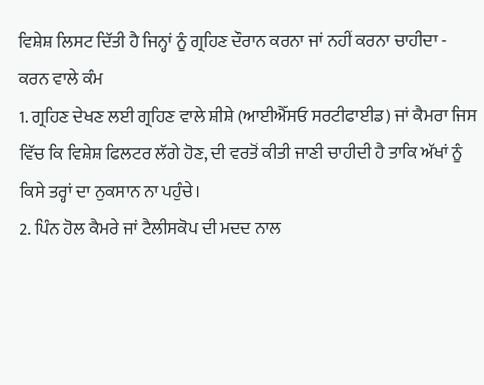ਵਿਸ਼ੇਸ਼ ਲਿਸਟ ਦਿੱਤੀ ਹੈ ਜਿਨ੍ਹਾਂ ਨੂੰ ਗ੍ਰਹਿਣ ਦੌਰਾਨ ਕਰਨਾ ਜਾਂ ਨਹੀਂ ਕਰਨਾ ਚਾਹੀਦਾ -
ਕਰਨ ਵਾਲੇ ਕੰਮ
1. ਗ੍ਰਹਿਣ ਦੇਖਣ ਲਈ ਗ੍ਰਹਿਣ ਵਾਲੇ ਸ਼ੀਸ਼ੇ (ਆਈਐੱਸਓ ਸਰਟੀਫਾਈਡ) ਜਾਂ ਕੈਮਰਾ ਜਿਸ ਵਿੱਚ ਕਿ ਵਿਸ਼ੇਸ਼ ਫਿਲਟਰ ਲੱਗੇ ਹੋਣ, ਦੀ ਵਰਤੋਂ ਕੀਤੀ ਜਾਣੀ ਚਾਹੀਦੀ ਹੈ ਤਾਕਿ ਅੱਖਾਂ ਨੂੰ ਕਿਸੇ ਤਰ੍ਹਾਂ ਦਾ ਨੁਕਸਾਨ ਨਾ ਪਹੁੰਚੇ।
2. ਪਿੰਨ ਹੋਲ ਕੈਮਰੇ ਜਾਂ ਟੈਲੀਸਕੋਪ ਦੀ ਮਦਦ ਨਾਲ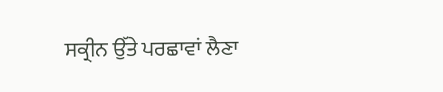ਸਕ੍ਰੀਨ ਉੱਤੇ ਪਰਛਾਵਾਂ ਲੈਣਾ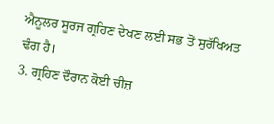ਐਨੂਲਰ ਸੂਰਜ ਗ੍ਰਹਿਣ ਦੇਖਣ ਲਈ ਸਭ ਤੋਂ ਸੁਰੱਖਿਅਤ ਢੰਗ ਹੈ।
3. ਗ੍ਰਹਿਣ ਦੌਰਾਨ ਕੋਈ ਚੀਜ਼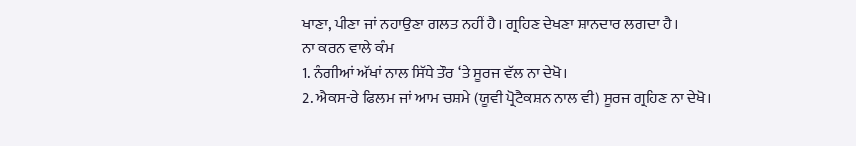ਖਾਣਾ, ਪੀਣਾ ਜਾਂ ਨਹਾਉਣਾ ਗਲਤ ਨਹੀਂ ਹੈ। ਗ੍ਰਹਿਣ ਦੇਖਣਾ ਸ਼ਾਨਦਾਰ ਲਗਦਾ ਹੈ।
ਨਾ ਕਰਨ ਵਾਲੇ ਕੰਮ
1. ਨੰਗੀਆਂ ਅੱਖਾਂ ਨਾਲ ਸਿੱਧੇ ਤੌਰ ‘ਤੇ ਸੂਰਜ ਵੱਲ ਨਾ ਦੇਖੋ।
2. ਐਕਸ-ਰੇ ਫਿਲਮ ਜਾਂ ਆਮ ਚਸ਼ਮੇ (ਯੂਵੀ ਪ੍ਰੋਟੈਕਸ਼ਨ ਨਾਲ ਵੀ) ਸੂਰਜ ਗ੍ਰਹਿਣ ਨਾ ਦੇਖੋ।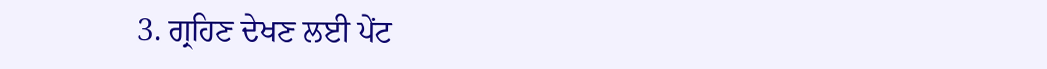3. ਗ੍ਰਹਿਣ ਦੇਖਣ ਲਈ ਪੇਂਟ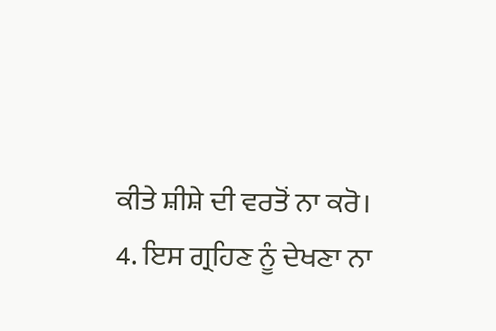ਕੀਤੇ ਸ਼ੀਸ਼ੇ ਦੀ ਵਰਤੋਂ ਨਾ ਕਰੋ।
4. ਇਸ ਗ੍ਰਹਿਣ ਨੂੰ ਦੇਖਣਾ ਨਾ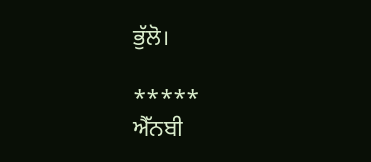ਭੁੱਲੋ।

*****
ਐੱਨਬੀ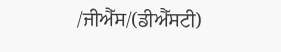/ਜੀਐੱਸ/(ਡੀਐੱਸਟੀ)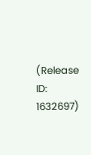(Release ID: 1632697)